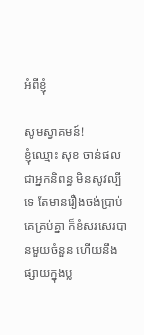អំពីខ្ញុំ

សូមស្វាគមន៍!
ខ្ញុំឈ្មោះ សុខ ចាន់ផល ជាអ្នកនិពន្ធ មិនសូវល្បីទេ តែមានរឿងចង់ប្រាប់គេគ្រប់គ្នា ក៏ខំសរសេរបានមួយចំនួន ហើយនឹងផ្សាយក្នុងប្ល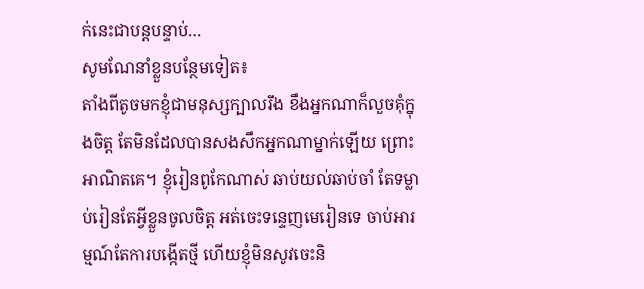ក់នេះជាបន្តបន្ទាប់…
សូមណែនាំខ្លួនបន្ថែមទៀត៖
តាំងពីតូចមកខ្ញុំជាមនុស្សក្បាលរឹង ខឹងអ្នកណាក៏លួចគុំក្នុងចិត្ត តែមិនដែលបានសងសឹកអ្នកណាម្នាក់ឡើយ ព្រោះអាណិតគេ។ ខ្ញុំរៀនពូកែណាស់ ឆាប់យល់ឆាប់ចាំ តែទម្លាប់រៀនតែអ្វីខ្លួនចូលចិត្ត អត់ចេះទន្ទេញមេរៀនទេ ចាប់អារម្មណ៍តែការបង្កើតថ្មី ហើយខ្ញុំមិនសូវចេះនិ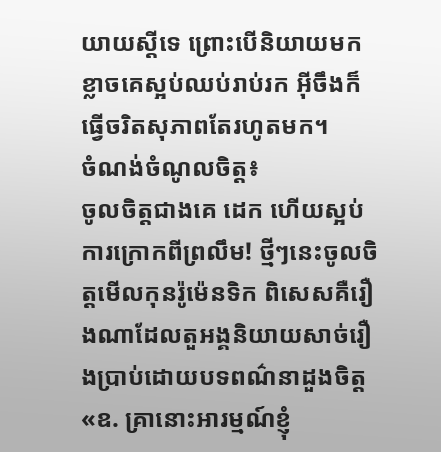យាយស្ដីទេ ព្រោះបើនិយាយមកខ្លាចគេស្អប់ឈប់រាប់រក អ៊ីចឹងក៏ធ្វើចរិតសុភាពតែរហូតមក។
ចំណង់ចំណូលចិត្ត៖
ចូលចិត្តជាងគេ ដេក ហើយស្អប់ការក្រោកពីព្រលឹម! ថ្មីៗនេះចូលចិត្តមើលកុនរ៉ូម៉េនទិក ពិសេសគឺរឿងណាដែលតួអង្គនិយាយសាច់រឿងប្រាប់ដោយបទពណ៌នាដួងចិត្ត «ឧ. គ្រានោះអារម្មណ៍ខ្ញុំ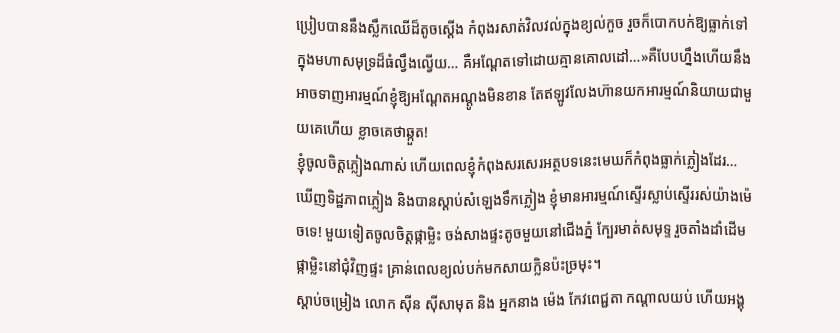ប្រៀបបាននឹងស្លឹកឈើដ៏តូចស្ដើង កំពុងរសាត់វិលវល់ក្នុងខ្យល់កួច រួចក៏បោកបក់ឱ្យធ្លាក់ទៅក្នុងមហាសមុទ្រដ៏ធំល្វឹងល្វើយ… គឺអណ្ដែតទៅដោយគ្មានគោលដៅ…»គឺបែបហ្នឹងហើយនឹងអាចទាញអារម្មណ៍ខ្ញុំឱ្យអណ្ដែតអណ្ដូងមិនខាន តែឥឡូវលែងហ៊ានយកអារម្មណ៍និយាយជាមួយគេហើយ ខ្លាចគេថាឆ្កួត!
ខ្ញុំចូលចិត្តភ្លៀងណាស់ ហើយពេលខ្ញុំកំពុងសរសេរអត្ថបទនេះមេឃក៏កំពុងធ្លាក់ភ្លៀងដែរ… ឃើញទិដ្ឋភាពភ្លៀង និងបានស្ដាប់សំឡេងទឹកភ្លៀង ខ្ញុំមានអារម្មណ៍ស្ទើរស្លាប់ស្ទើររស់យ៉ាងម៉េចទេ! មួយទៀតចូលចិត្តផ្កាម្លិះ ចង់សាងផ្ទះតូចមួយនៅជើងភ្នំ ក្បែរមាត់សមុទ្ទ រួចតាំងដាំដើមផ្កាម្លិះនៅជុំវិញផ្ទះ គ្រាន់ពេលខ្យល់បក់មកសាយក្លិនប៉ះច្រមុះ។
ស្ដាប់ចម្រៀង លោក ស៊ីន ស៊ីសាមុត និង អ្នកនាង ម៉េង កែវពេជ្ជតា កណ្ដាលយប់ ហើយអង្គុ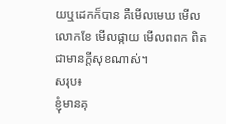យឬដេកក៏បាន គឺមើលមេឃ មើលលោកខែ មើលផ្កាយ មើលពពក ពិតជាមានក្តីសុខណាស់។
សរុប៖
ខ្ញុំមានគុ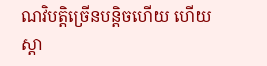ណវិបត្តិច្រើនបន្តិចហើយ ហើយស្ដា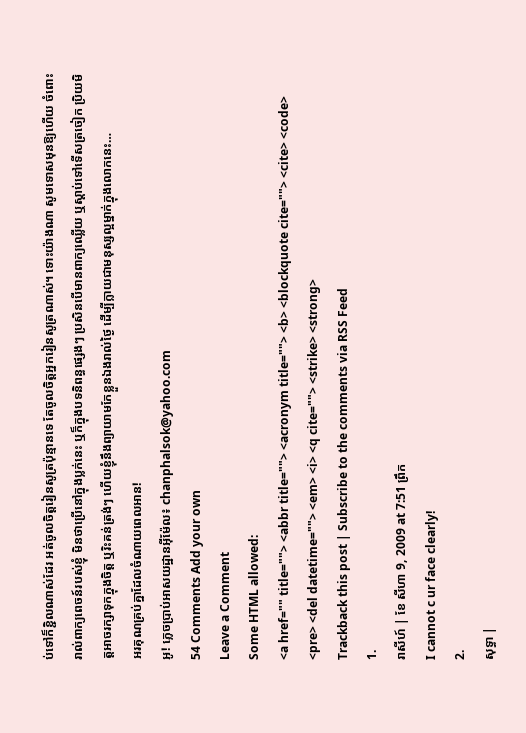ប់ទៅក៏ខ្ជិលណាស់ដែរ អត់ចូលចិត្តរៀនសូត្រប៉ុន្មានទេ តែចូលចិត្តអ្នករៀនសូត្រណាស់។ ទោះយ៉ាងណា សូមទោសមុនឱ្យហើយ ចំពោះរាល់ពាក្យពេចន៍របស់ខ្ញុំ មិនថាប្រើនៅក្នុងប្លក់នេះ ឬក៏ក្នុងបទនិពន្ធផ្សេងៗ ប្រសិនបើមានពាក្យឈ្លើយ ឬស្ដាប់ទៅទើសត្រចៀក ប្រិយមិត្តអាចរក្សាទុកក្នុងចិត្ត ឬរិះគន់ត្រង់ៗ ហើយខ្ញុំនឹងព្យាយាមកែខ្លួនឯងរាល់ថ្ងៃ ដើម្បីក្លាយជាមនុស្សល្អម្នាក់ក្នុងលោកនេះ…
អរគុណគ្រប់គ្នាដែលចំណាយពេលអាន!
អូ! ភ្លេចប្រាប់អាសយដ្ឋានអ៊ីម៉ែល៖ chanphalsok@yahoo.com
54 Comments Add your own
Leave a Comment
Some HTML allowed:
<a href="" title=""> <abbr title=""> <acronym title=""> <b> <blockquote cite=""> <cite> <code> <pre> <del datetime=""> <em> <i> <q cite=""> <strike> <strong>
Trackback this post | Subscribe to the comments via RSS Feed
1.
រាសីហ៍ | ខែ សីហា 9, 2009 at 7:51 ព្រឹក
I cannot c ur face clearly!
2.
សុទ្ធា |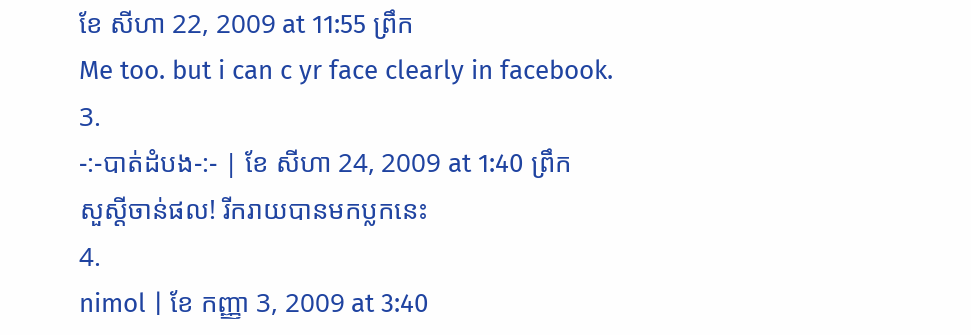ខែ សីហា 22, 2009 at 11:55 ព្រឹក
Me too. but i can c yr face clearly in facebook.
3.
-:-បាត់ដំបង-:- | ខែ សីហា 24, 2009 at 1:40 ព្រឹក
សួស្តីចាន់ផល! រីករាយបានមកប្លកនេះ
4.
nimol | ខែ កញ្ញា 3, 2009 at 3:40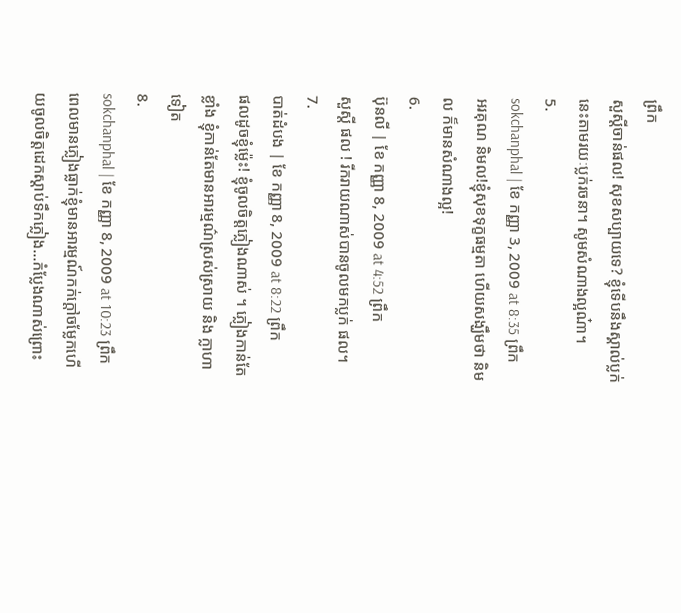ព្រឹក
សួស្ដីចាន់ផល! សុខសប្បាយទេ? ខ្ញុំទើបនឹងស្គាល់ប្លក់នេះតាមរយៈប្លក់រចនា។ សូមសំណាងល្អណ៎ា។
5.
sokchanphal | ខែ កញ្ញា 3, 2009 at 8:35 ព្រឹក
អរគុណ និមល!ខ្ញុំសុខទុក្ខធម្មតា ហើយសង្ឃឹមថា និមល ក៏មានសំណាងល្អ!
6.
ប៊ុនលី | ខែ កញ្ញា 8, 2009 at 4:52 ព្រឹក
សួស្តី ផល ! រីករាយណាស់បានចូលមកប្លក់ ផល។
7.
បាត់ដំបង | ខែ កញ្ញា 8, 2009 at 8:22 ព្រឹក
ផលដូចខ្ញុំម៉្លេះ! ខ្ញុំចូលចិត្តភ្លៀងណាស់ ។ ភ្លៀងកាន់តែខ្លាំង ខ្ញុំកាន់តែមានអារម្មណ៌ស្រស់ស្រាយ និង ក្លាហាទៀត
8.
sokchanphal | ខែ កញ្ញា 8, 2009 at 10:23 ព្រឹក
ពេលមានភ្លៀងធ្លាក់ខ្ញុំមានអារម្មណ៍កក់ក្ដៅចម្លែកហើយចូលចិត្តដេកស្ដាប់ទឹកភ្លៀង…កំប្លែងណាស់ព្រោះ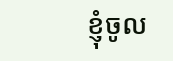ខ្ញុំចូល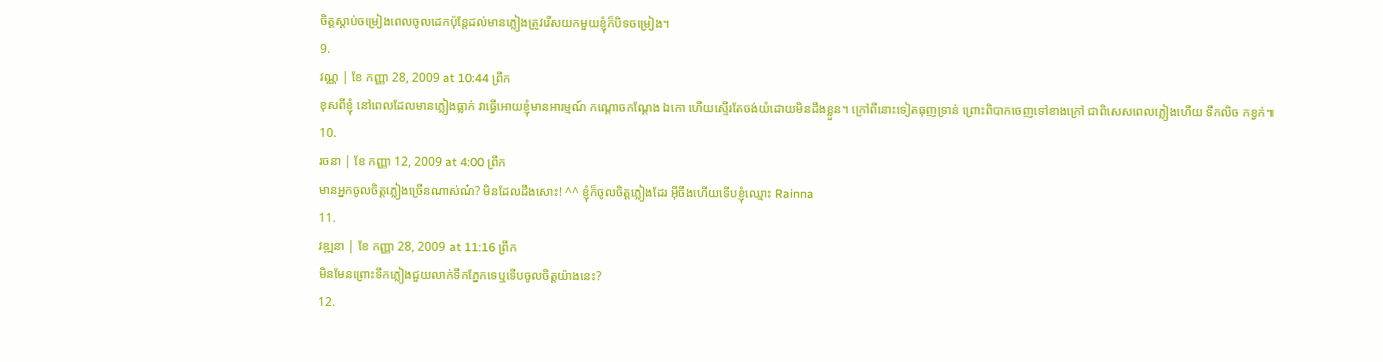ចិត្តស្ដាប់ចម្រៀងពេលចូលដេកប៉ុន្ដែដល់មានភ្លៀងត្រូវរើសយកមួយខ្ញុំក៏បិទចម្រៀង។
9.
វណ្ណ | ខែ កញ្ញា 28, 2009 at 10:44 ព្រឹក
ខុសពីខ្ញុំ នៅពេលដែលមានភ្លៀងធ្លាក់ វាធ្វើអោយខ្ញុំមានអារម្មណ៍ កណ្តោចកណ្តែង ឯកោ ហើយស្ទើរតែចង់យំដោយមិនដឹងខ្លួន។ ក្រៅពីនោះទៀតធុញទ្រាន់ ព្រោះពិបាកចេញទៅខាងក្រៅ ជាពិសេសពេលភ្លៀងហើយ ទឹកលិច កខ្វក់៕
10.
រចនា | ខែ កញ្ញា 12, 2009 at 4:00 ព្រឹក
មានអ្នកចូលចិត្តភ្លៀងច្រើនណាស់ណ៎? មិនដែលដឹងសោះ! ^^ ខ្ញុំក៏ចូលចិត្តភ្លៀងដែរ អ៊ីចឹងហើយទើបខ្ញុំឈ្មោះ Rainna
11.
វឌ្ឍនា | ខែ កញ្ញា 28, 2009 at 11:16 ព្រឹក
មិនមែនព្រោះទឹកភ្លៀងជួយលាក់ទឹកភ្នែកទេឬទើបចូលចិត្តយ៉ាងនេះ?
12.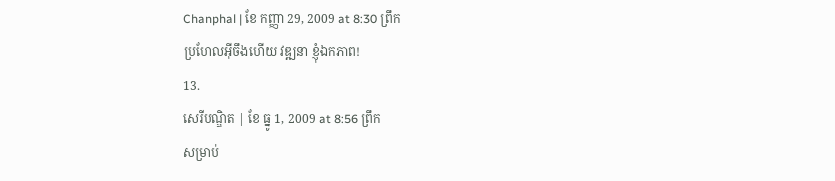Chanphal | ខែ កញ្ញា 29, 2009 at 8:30 ព្រឹក
ប្រហែលអ៊ីចឹងហើយ វឌ្ឍនា ខ្ញុំឯកភាព!
13.
សេរីបណ្ឌិត | ខែ ធ្នូ 1, 2009 at 8:56 ព្រឹក
សម្រាប់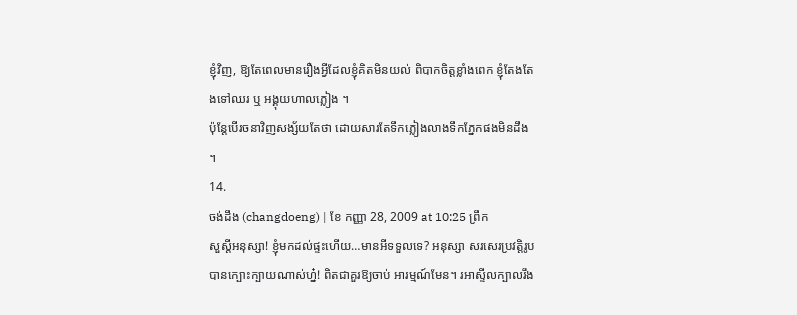ខ្ញុំវិញ, ឱ្យតែពេលមានរឿងអ្វីដែលខ្ញុំគិតមិនយល់ ពិបាកចិត្តខ្លាំងពេក ខ្ញុំតែងតែងទៅឈរ ឬ អង្គុយហាលភ្លៀង ។
ប៉ុន្តែបើរចនាវិញសង្ស័យតែថា ដោយសារតែទឹកភ្លៀងលាងទឹកភ្នែកផងមិនដឹង ។
14.
ចង់ដឹង (changdoeng) | ខែ កញ្ញា 28, 2009 at 10:25 ព្រឹក
សួស្តីអនុស្សា! ខ្ញុំមកដល់ផ្ទះហើយ…មានអីទទួលទេ? អនុស្សា សរសេរប្រវត្តិរូបបានក្បោះក្បាយណាស់ហ្ន៎! ពិតជាគួរឱ្យចាប់ អារម្មណ៍មែន។ រអាស្ទីលក្បាលរឹង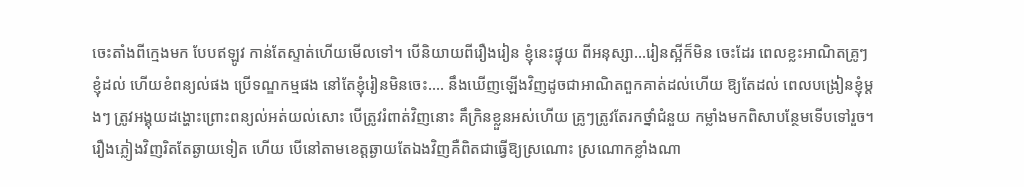ចេះតាំងពីក្មេងមក បែបឥឡូវ កាន់តែស្ទាត់ហើយមើលទៅ។ បើនិយាយពីរឿងរៀន ខ្ញុំនេះផ្ទុយ ពីអនុស្សា…រៀនស្អីក៏មិន ចេះដែរ ពេលខ្លះអាណិតគ្រូៗខ្ញុំដល់ ហើយខំពន្យល់ផង ប្រើទណ្ឌកម្មផង នៅតែខ្ញុំរៀនមិនចេះ…. នឹងឃើញឡើងវិញដូចជាអាណិតពួកគាត់ដល់ហើយ ឱ្យតែដល់ ពេលបង្រៀនខ្ញុំម្តងៗ ត្រូវអង្គុយដង្ហោះព្រោះពន្យល់អត់យល់សោះ បើត្រូវរំពាត់វិញនោះ គឹក្រិនខ្លួនអស់ហើយ គ្រូៗត្រូវតែរកថ្នាំជំនួយ កម្លាំងមកពិសាបន្ថែមទើបទៅរួច។ រឿងភ្លៀងវិញរិតតែឆ្ងាយទៀត ហើយ បើនៅតាមខេត្តឆ្ងាយតែឯងវិញគឺពិតជាធ្វើឱ្យស្រណោះ ស្រណោកខ្លាំងណា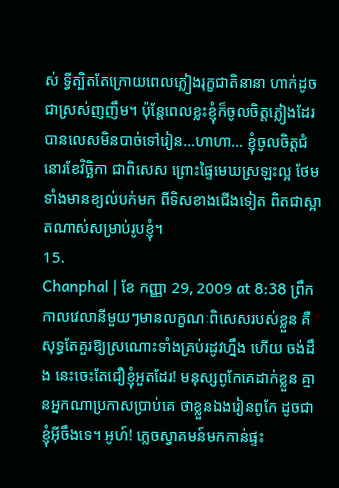ស់ ទ្វីត្បិតតែក្រោយពេលភ្លៀងរុក្ខជាតិនានា ហាក់ដូចជាស្រស់ញញឹម។ ប៉ុន្តែពេលខ្លះខ្ញុំក៏ចូលចិត្តភ្លៀងដែរ បានលេសមិនបាច់ទៅរៀន…ហាហា… ខ្ញុំចូលចិត្តជំនោរខែវិច្ឆិកា ជាពិសេស ព្រោះផ្ទៃមេឃស្រឡះល្អ ថែមទាំងមានខ្យល់បក់មក ពីទិសខាងជើងទៀត ពិតជាស្អាតណាស់សម្រាប់រូបខ្ញុំ។
15.
Chanphal | ខែ កញ្ញា 29, 2009 at 8:38 ព្រឹក
កាលវេលានីមួយៗមានលក្ខណៈពិសេសរបស់ខ្លួន គឺសុទ្ធតែគួរឱ្យស្រណោះទាំងគ្រប់រដូវហ្នឹង ហើយ ចង់ដឹង នេះចេះតែជឿខ្ញុំអួតដែរ! មនុស្សពូកែគេដាក់ខ្លួន គ្មានអ្នកណាប្រកាសប្រាប់គេ ថាខ្លួនឯងរៀនពូកែ ដូចជាខ្ញុំអ៊ីចឹងទេ។ អូហ៍! ភ្លេចស្វាគមន៍មកកាន់ផ្ទះ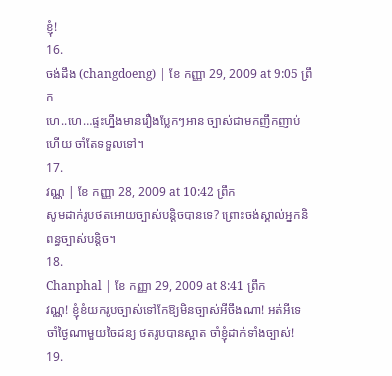ខ្ញុំ!
16.
ចង់ដឹង (changdoeng) | ខែ កញ្ញា 29, 2009 at 9:05 ព្រឹក
ហេ..ហេ…ផ្ទះហ្នឹងមានរឿងប្លែកៗអាន ច្បាស់ជាមកញឹកញាប់ហើយ ចាំតែទទួលទៅ។
17.
វណ្ណ | ខែ កញ្ញា 28, 2009 at 10:42 ព្រឹក
សូមដាក់រូបថតអោយច្បាស់បន្តិចបានទេ? ព្រោះចង់ស្គាល់អ្នកនិពន្ធច្បាស់បន្តិច។
18.
Chanphal | ខែ កញ្ញា 29, 2009 at 8:41 ព្រឹក
វណ្ណ! ខ្ញុំខំយករូបច្បាស់ទៅកែឱ្យមិនច្បាស់អីចឹងណា! អត់អីទេ ចាំថ្ងៃណាមួយចៃដន្យ ថតរូបបានស្អាត ចាំខ្ញុំដាក់ទាំងច្បាស់!
19.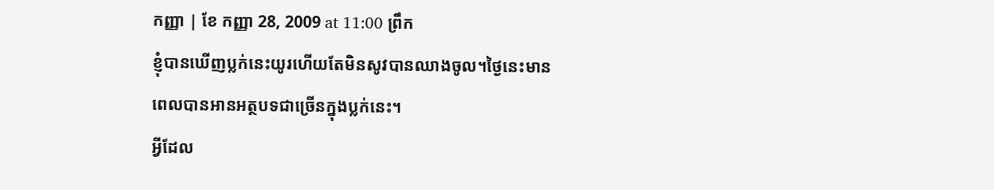កញ្ញា | ខែ កញ្ញា 28, 2009 at 11:00 ព្រឹក
ខ្ញុំបានឃើញប្លក់នេះយូរហើយតែមិនសូវបានឈាងចូល។ថ្ងៃនេះមានពេលបានអានអត្ថបទជាច្រើនក្នុងប្លក់នេះ។
អ្វីដែល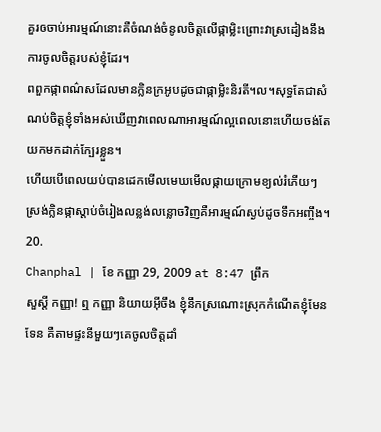គួរឲចាប់អារម្មណ៍នោះគឺចំណង់ចំនូលចិត្តលើផ្កាម្លិះព្រោះវាស្រដៀងនឹងការចូលចិត្តរបស់ខ្ញុំដែរ។
ពពួកផ្កាពណ៌សដែលមានក្លិនក្រអូបដូចជាផ្កាម្លិះនិរតី។ល។សុទ្ធតែជាសំណប់ចិត្តខ្ញុំទាំងអស់ឃើញវាពេលណាអារម្មណ៍ល្អពេលនោះហើយចង់តែយកមកដាក់ក្បែរខ្លួន។
ហើយបើពេលយប់បានដេកមើលមេឃមើលផ្កាយក្រោមខ្យល់រំភើយៗស្រង់ក្លិនផ្កាស្តាប់ចំរៀងលន្លង់លន្លោចវិញគឺអារម្មណ៍ស្ងប់ដូចទឹកអញ្ចឹង។
20.
Chanphal | ខែ កញ្ញា 29, 2009 at 8:47 ព្រឹក
សួស្ដី កញ្ញា! ឮ កញ្ញា និយាយអ៊ីចឹង ខ្ញុំនឹកស្រណោះស្រុកកំណើតខ្ញុំមែនទែន គឺតាមផ្ទះនីមួយៗគេចូលចិត្តដាំ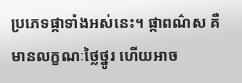ប្រភេទផ្កាទាំងអស់នេះ។ ផ្កាពណ៌ស គឺមានលក្ខណៈថ្លៃថ្នូរ ហើយអាច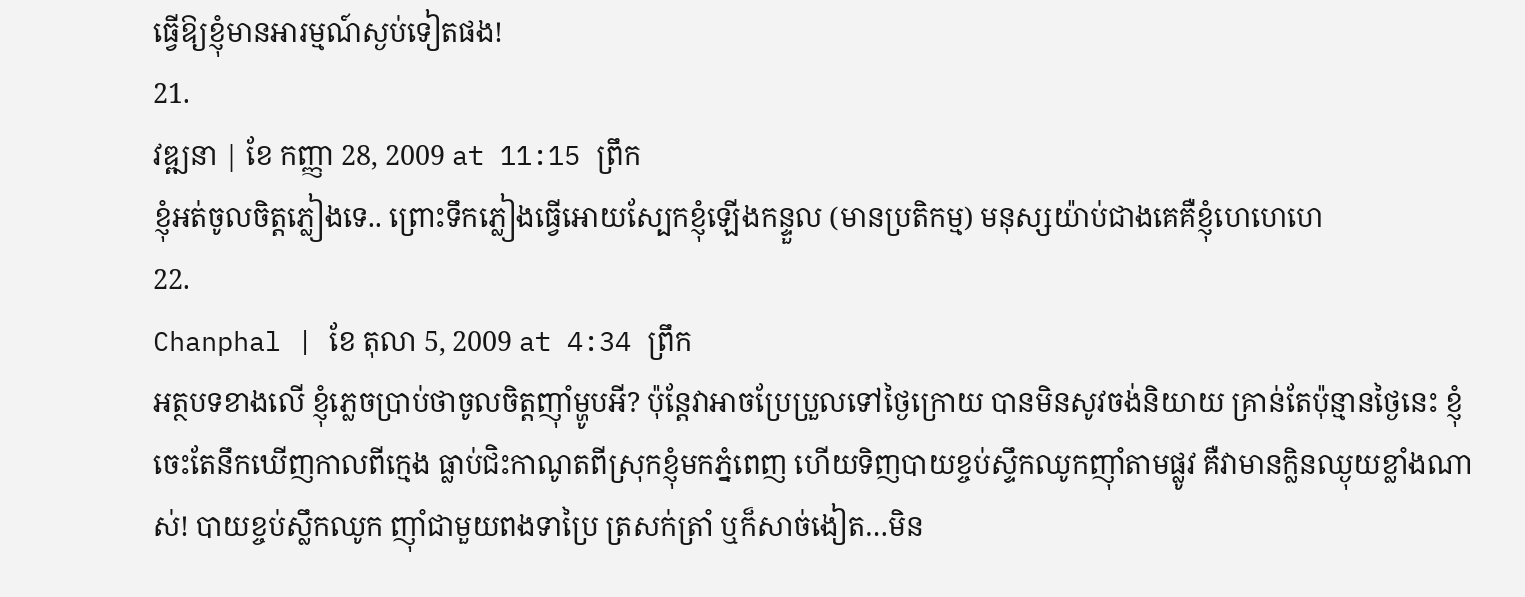ធ្វើឱ្យខ្ញុំមានអារម្មណ៍ស្ងប់ទៀតផង!
21.
វឌ្ឍនា | ខែ កញ្ញា 28, 2009 at 11:15 ព្រឹក
ខ្ញុំអត់ចូលចិត្តភ្លៀងទេ.. ព្រោះទឹកភ្លៀងធ្វើអោយស្បែកខ្ញុំឡើងកន្ទួល (មានប្រតិកម្ម) មនុស្សយ៉ាប់ជាងគេគឺខ្ញុំហេហេហេ
22.
Chanphal | ខែ តុលា 5, 2009 at 4:34 ព្រឹក
អត្ថបទខាងលើ ខ្ញុំភ្លេចប្រាប់ថាចូលចិត្តញ៉ាំម្ហូបអី? ប៉ុន្តែវាអាចប្រែប្រួលទៅថ្ងៃក្រោយ បានមិនសូវចង់និយាយ គ្រាន់តែប៉ុន្មានថ្ងៃនេះ ខ្ញុំចេះតែនឹកឃើញកាលពីក្មេង ធ្លាប់ជិះកាណូតពីស្រុកខ្ញុំមកភ្នំពេញ ហើយទិញបាយខ្ចប់ស្ទឹកឈូកញ៉ាំតាមផ្លូវ គឺវាមានក្លិនឈ្ងុយខ្លាំងណាស់! បាយខ្ចប់ស្លឹកឈូក ញ៉ាំជាមួយពងទាប្រៃ ត្រសក់ត្រាំ ឬក៏សាច់ងៀត…មិន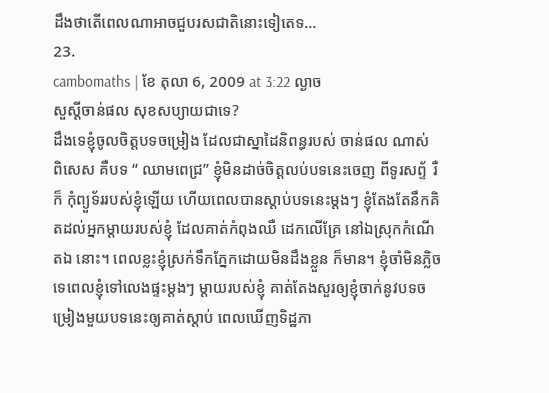ដឹងថាតើពេលណាអាចជួបរសជាតិនោះទៀតេទ…
23.
cambomaths | ខែ តុលា 6, 2009 at 3:22 ល្ងាច
សួស្តីចាន់ផល សុខសប្យាយជាទេ?
ដឹងទេខ្ញុំចូលចិត្តបទចម្រៀង ដែលជាស្នាដៃនិពន្ធរបស់ ចាន់ផល ណាស់ ពិសេស គឺបទ “ ឈាមពេជ្រ” ខ្ញុំមិនដាច់ចិត្តលប់បទនេះចេញ ពីទូរសព្ទ័ រឺ ក៏ កុំព្យួទ័ររបស់ខ្ញុំឡើយ ហើយពេលបានស្តាប់បទនេះម្តងៗ ខ្ញុំតែងតែនឹកគិតដល់អ្នកម្តាយរបស់ខ្ញុំ ដែលគាត់កំពុងឈឺ ដេកលើគ្រែ នៅឯស្រុកកំណើតឯ នោះ។ ពេលខ្លះខ្ញុំស្រក់ទឹកភ្នែកដោយមិនដឹងខ្លួន ក៏មាន។ ខ្ញុំចាំមិនភ្លិចទេពេលខ្ញុំទៅលេងផ្ទះម្តងៗ ម្តាយរបស់ខ្ញុំ គាត់តែងសួរឲ្យខ្ញុំចាក់នូវបទចម្រៀងមួយបទនេះឲ្យគាត់ស្តាប់ ពេលឃើញទិដ្ឋភា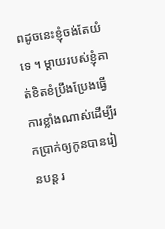ពដូចនេះខ្ញុំចង់តែយំទេ ។ ម្តាយរបស់ខ្ញុំគាត់ខិតខំប្រឹងប្រែងធ្វើការខ្លាំងណាស់ដើម្បីរកប្រាក់ឲ្យកូនបានរៀនបន្ត រ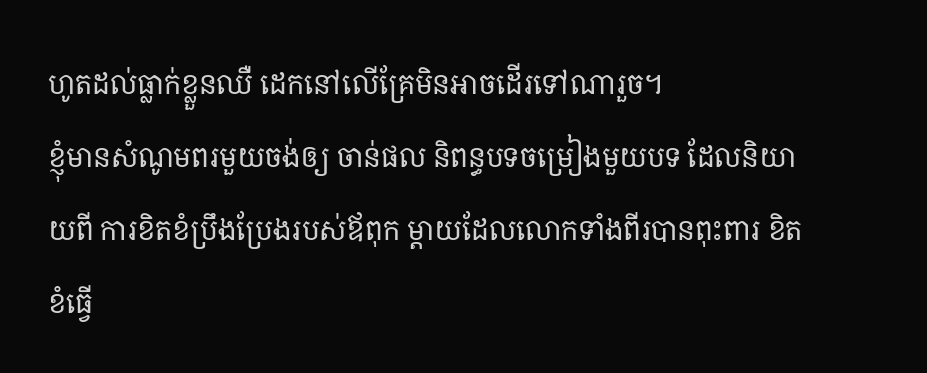ហូតដល់ធ្លាក់ខ្លួនឈឺ ដេកនៅលើគ្រែមិនអាចដើរទៅណារួច។
ខ្ញុំមានសំណូមពរមួយចង់ឲ្យ ចាន់ផល និពន្ធបទចម្រៀងមួយបទ ដែលនិយាយពី ការខិតខំប្រឹងប្រែងរបស់ឪពុក ម្តាយដែលលោកទាំងពីរបានពុះពារ ខិតខំធ្វើ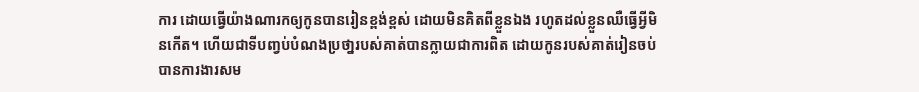ការ ដោយធ្វើយ៉ាងណារកឲ្យកូនបានរៀនខ្ពង់ខ្ពស់ ដោយមិនគិតពីខ្លួនឯង រហូតដល់ខ្លួនឈឺធ្វើអ្វីមិនកើត។ ហើយជាទីបញ្វប់បំណងប្រថា្នរបស់គាត់បានក្លាយជាការពិត ដោយកូនរបស់គាត់រៀនចប់បានការងារសម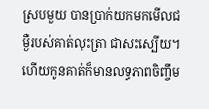ស្របមួយ បានប្រាក់យកមកមើលជម្ងឺរបស់គាត់លុះត្រា ជាសះស្បើយ។ ហើយកូនគាត់ក៏មានលទ្ធភាពចិញ្ចឹម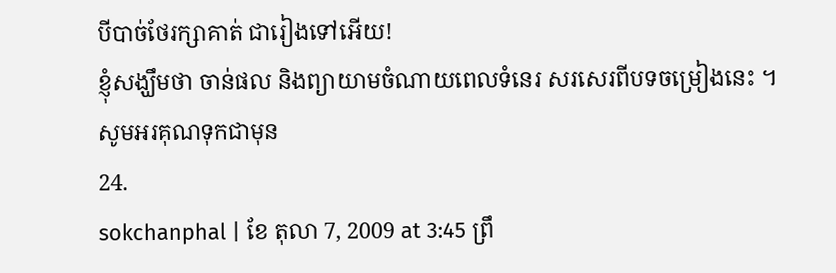បីបាច់ថែរក្សាគាត់ ជារៀងទៅអើយ!
ខ្ញុំសង្ឃឹមថា ចាន់ផល និងព្យាយាមចំណាយពេលទំនេរ សរសេរពីបទចម្រៀងនេះ ។
សូមអរគុណទុកជាមុន
24.
sokchanphal | ខែ តុលា 7, 2009 at 3:45 ព្រឹ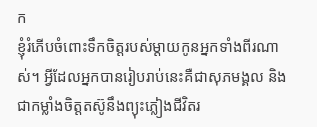ក
ខ្ញុំរំភើបចំពោះទឹកចិត្តរបស់ម្ដាយកូនអ្នកទាំងពីរណាស់។ អ្វីដែលអ្នកបានរៀបរាប់នេះគឺជាសុភមង្គល និងជាកម្លាំងចិត្តតស៊ូនឹងព្យុះភ្លៀងជីវិតរ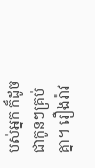បស់អ្នក ក៏ដូចជាកូនៗគ្រប់គ្នា។ រឿងរ៉ាវ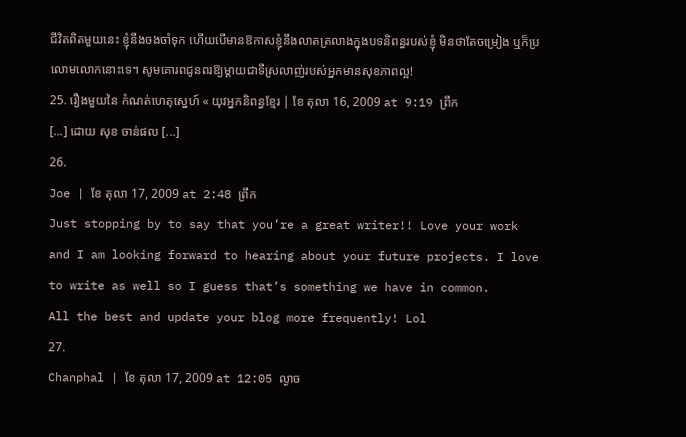ជីវិតពិតមួយនេះ ខ្ញុំនឹងចងចាំទុក ហើយបើមានឱកាសខ្ញុំនឹងលាតត្រលាងក្នុងបទនិពន្ធរបស់ខ្ញុំ មិនថាតែចម្រៀង ឬក៏ប្រលោមលោកនោះទេ។ សូមគោរពជូនពរឱ្យម្តាយជាទីស្រលាញ់របស់អ្នកមានសុខភាពល្អ!
25. រឿងមួយនៃ កំណត់ហេតុស្នេហ៍ « យុវអ្នកនិពន្ធខ្មែរ | ខែ តុលា 16, 2009 at 9:19 ព្រឹក
[...] ដោយ សុខ ចាន់ផល [...]
26.
Joe | ខែ តុលា 17, 2009 at 2:48 ព្រឹក
Just stopping by to say that you’re a great writer!! Love your work and I am looking forward to hearing about your future projects. I love to write as well so I guess that’s something we have in common.
All the best and update your blog more frequently! Lol
27.
Chanphal | ខែ តុលា 17, 2009 at 12:05 ល្ងាច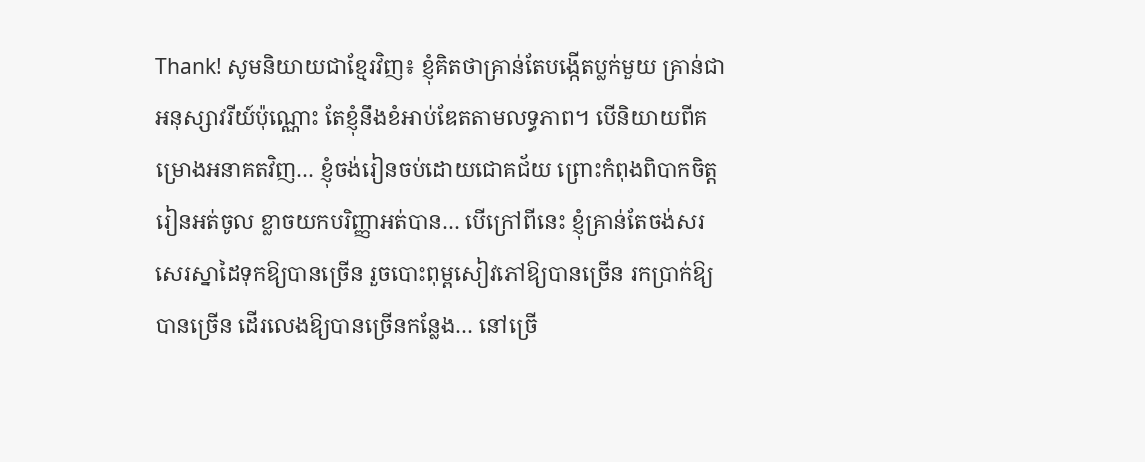Thank! សូមនិយាយជាខ្មែរវិញ៖ ខ្ញុំគិតថាគ្រាន់តែបង្កើតប្លក់មួយ គ្រាន់ជាអនុស្សាវរីយ៍ប៉ុណ្ណោះ តែខ្ញុំនឹងខំអាប់ឌែតតាមលទ្ធភាព។ បើនិយាយពីគម្រោងអនាគតវិញ… ខ្ញុំចង់រៀនចប់ដោយជោគជ័យ ព្រោះកំពុងពិបាកចិត្ត រៀនអត់ចូល ខ្លាចយកបរិញ្ញាអត់បាន… បើក្រៅពីនេះ ខ្ញុំគ្រាន់តែចង់សរសេរស្នាដៃទុកឱ្យបានច្រើន រួចបោះពុម្ពសៀវភៅឱ្យបានច្រើន រកប្រាក់ឱ្យបានច្រើន ដើរលេងឱ្យបានច្រើនកន្លែង… នៅច្រើ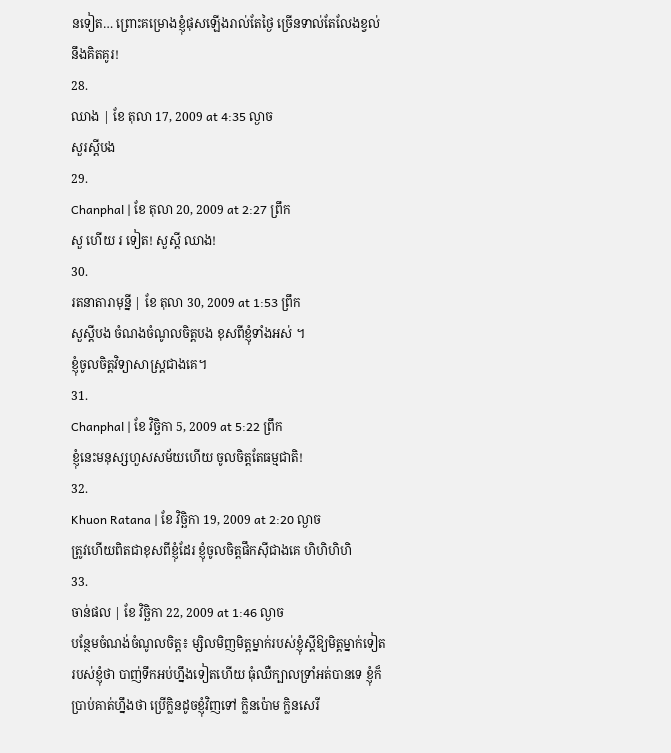នទៀត… ព្រោះគម្រោងខ្ញុំផុសឡើងរាល់តែថ្ងៃ ច្រើនទាល់តែលែងខ្វល់នឹងគិតគូរ!
28.
ឈាង | ខែ តុលា 17, 2009 at 4:35 ល្ងាច
សួរស្តីបង
29.
Chanphal | ខែ តុលា 20, 2009 at 2:27 ព្រឹក
សួ ហើយ រ ទៀត! សួស្ដី ឈាង!
30.
រតនាតារាមុន្នី | ខែ តុលា 30, 2009 at 1:53 ព្រឹក
សួស្តីបង ចំណងចំណូលចិត្តបង ខុសពីខ្ញុំទាំងអស់ ។
ខ្ញុំចូលចិត្តវិទ្យាសាស្រ្តជាងគេ។
31.
Chanphal | ខែ វិច្ឆិកា 5, 2009 at 5:22 ព្រឹក
ខ្ញុំនេះមនុស្សហួសសម័យហើយ ចូលចិត្តតែធម្មជាតិ!
32.
Khuon Ratana | ខែ វិច្ឆិកា 19, 2009 at 2:20 ល្ងាច
ត្រូវហើយពិតជាខុសពីខ្ញុំដែរ ខ្ញុំចូលចិត្តផឹកស៊ីជាងគេ ហិហិហិហិ
33.
ចាន់ផល | ខែ វិច្ឆិកា 22, 2009 at 1:46 ល្ងាច
បន្ថែមចំណង់ចំណូលចិត្ត៖ ម្សិលមិញមិត្តម្នាក់របស់ខ្ញុំស្ដីឱ្យមិត្តម្នាក់ទៀតរបស់ខ្ញុំថា បាញ់ទឹកអប់ហ្នឹងទៀតហើយ ធុំឈឺក្បាលទ្រាំអត់បានទេ ខ្ញុំក៏ប្រាប់គាត់ហ្នឹងថា ប្រើក្លិនដូចខ្ញុំវិញទៅ ក្លិនប៉ោម ក្លិនសេរី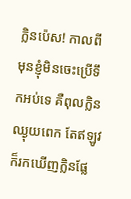ក្លិនប៉េស! កាលពីមុនខ្ញុំមិនចេះប្រើទឹកអប់ទេ គឺពុលក្លិនឈ្ងុយពេក តែឥឡូវក៏រកឃើញក្លិនផ្លែ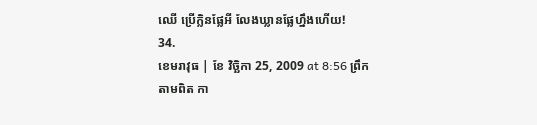ឈើ ប្រើក្លិនផ្លែអី លែងឃ្លានផ្លែហ្នឹងហើយ!
34.
ខេមរាវុធ | ខែ វិច្ឆិកា 25, 2009 at 8:56 ព្រឹក
តាមពិត កា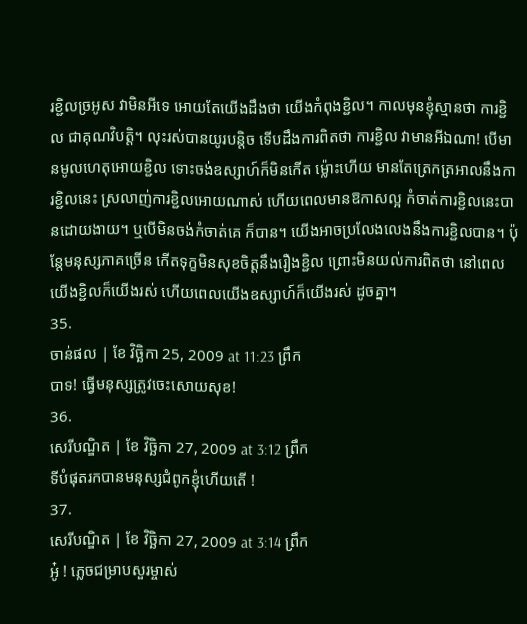រខ្ជិលច្រអូស វាមិនអីទេ អោយតែយើងដឹងថា យើងកំពុងខ្ជិល។ កាលមុនខ្ញុំស្មានថា ការខ្ជិល ជាគុណវិបត្តិ។ លុះរស់បានយូរបនិ្តច ទើបដឹងការពិតថា ការខ្ជិល វាមានអីឯណា! បើមានមូលហេតុអោយខ្ជិល ទោះចង់ឧស្សាហ៍ក៏មិនកើត ម៉្លោះហើយ មានតែត្រេកត្រអាលនឹងការខ្ជិលនេះ ស្រលាញ់ការខ្ជិលអោយណាស់ ហើយពេលមានឱកាសល្អ កំចាត់ការខ្ជិលនេះបានដោយងាយ។ ឬបើមិនចង់កំចាត់គេ ក៏បាន។ យើងអាចប្រលែងលេងនឹងការខ្ជិលបាន។ ប៉ុន្តែមនុស្សភាគច្រើន កើតទុក្ខមិនសុខចិត្តនឹងរឿងខ្ជិល ព្រោះមិនយល់ការពិតថា នៅពេលយើងខ្ជិលក៏យើងរស់ ហើយពេលយើងឧស្សាហ៍ក៏យើងរស់ ដូចគ្នា។
35.
ចាន់ផល | ខែ វិច្ឆិកា 25, 2009 at 11:23 ព្រឹក
បាទ! ធ្វើមនុស្សត្រូវចេះសោយសុខ!
36.
សេរីបណ្ឌិត | ខែ វិច្ឆិកា 27, 2009 at 3:12 ព្រឹក
ទីបំផុតរកបានមនុស្សជំពូកខ្ញុំហើយតើ !
37.
សេរីបណ្ឌិត | ខែ វិច្ឆិកា 27, 2009 at 3:14 ព្រឹក
អូ៎ ! ភ្លេចជម្រាបសួរម្ចាស់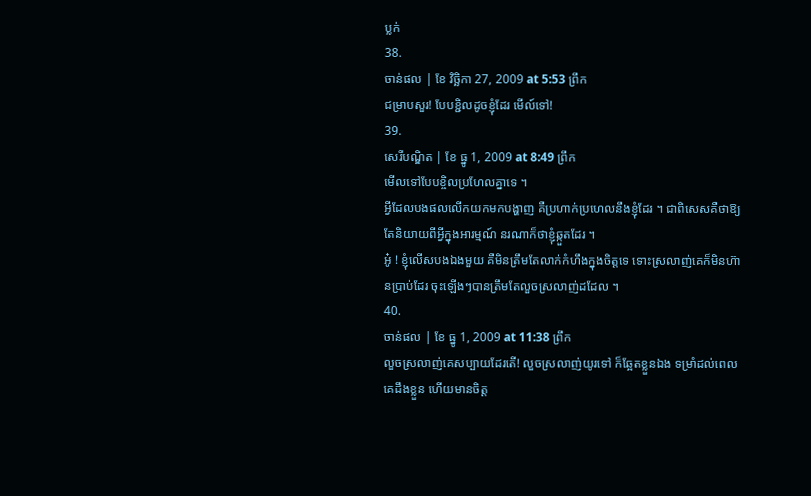ប្លក់
38.
ចាន់ផល | ខែ វិច្ឆិកា 27, 2009 at 5:53 ព្រឹក
ជម្រាបសួរ! បែបខ្ជិលដូចខ្ញុំដែរ មើល៍ទៅ!
39.
សេរីបណ្ឌិត | ខែ ធ្នូ 1, 2009 at 8:49 ព្រឹក
មើលទៅបែបខ្ចិលប្រហែលគ្នាទេ ។
អ្វីដែលបងផលលើកយកមកបង្ហាញ គឺប្រហាក់ប្រហេលនឹងខ្ញុំដែរ ។ ជាពិសេសគឺថាឱ្យតែនិយាយពីអ្វីក្នុងអារម្មណ៍ នរណាក៏ថាខ្ញុំឆ្កួតដែរ ។
អូ៎ ! ខ្ញុំលើសបងឯងមួយ គឺមិនត្រឹមតែលាក់កំហឹងក្នុងចិត្តទេ ទោះស្រលាញ់គេក៏មិនហ៊ានប្រាប់ដែរ ចុះឡើងៗបានត្រឹមតែលួចស្រលាញ់ដដែល ។
40.
ចាន់ផល | ខែ ធ្នូ 1, 2009 at 11:38 ព្រឹក
លួចស្រលាញ់គេសប្បាយដែរតើ! លួចស្រលាញ់យូរទៅ ក៏ឆ្អែតខ្លួនឯង ទម្រាំដល់ពេលគេដឹងខ្លួន ហើយមានចិត្ត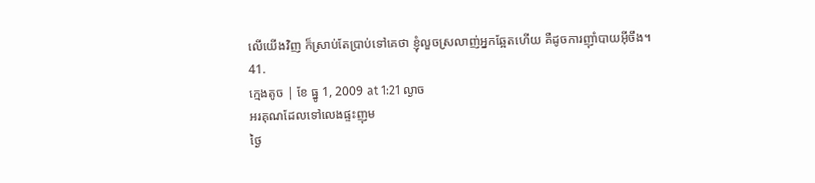លើយើងវិញ ក៏ស្រាប់តែប្រាប់ទៅគេថា ខ្ញុំលួចស្រលាញ់អ្នកឆ្អែតហើយ គឺដូចការញ៉ាំបាយអ៊ីចឹង។
41.
ក្មេងតូច | ខែ ធ្នូ 1, 2009 at 1:21 ល្ងាច
អរគុណដែលទៅលេងផ្ទះញុម
ថ្ងៃ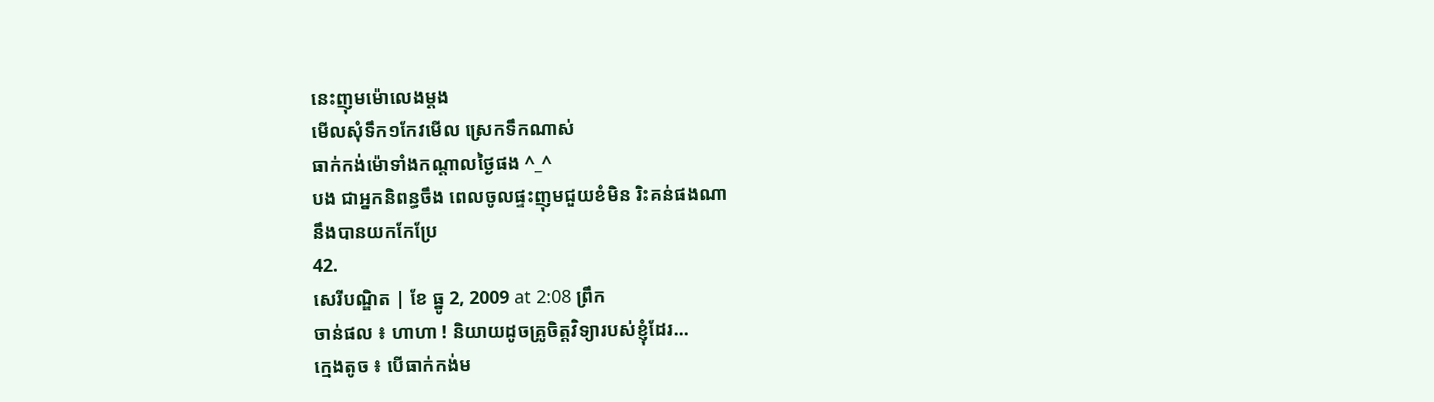នេះញុមម៉ោលេងម្តង
មើលសុំទឹក១កែវមើល ស្រេកទឹកណាស់
ធាក់កង់ម៉ោទាំងកណ្តាលថ្ងៃផង ^_^
បង ជាអ្នកនិពន្ធចឹង ពេលចូលផ្ទះញុមជួយខំមិន រិះគន់ផងណា
នឹងបានយកកែប្រែ
42.
សេរីបណ្ឌិត | ខែ ធ្នូ 2, 2009 at 2:08 ព្រឹក
ចាន់ផល ៖ ហាហា ! និយាយដូចគ្រូចិត្តវិទ្យារបស់ខ្ញុំដែរ…
ក្មេងតូច ៖ បើធាក់កង់ម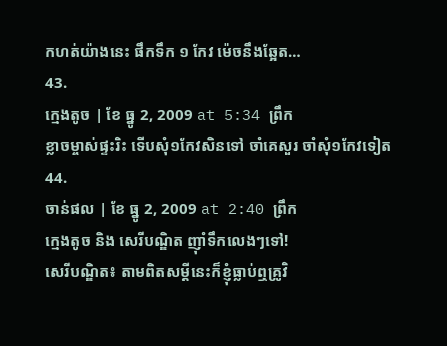កហត់យ៉ាងនេះ ផឹកទឹក ១ កែវ ម៉េចនឹងឆ្អែត…
43.
ក្មេងតូច | ខែ ធ្នូ 2, 2009 at 5:34 ព្រឹក
ខ្លាចម្ចាស់ផ្ទះរិះ ទើបសុំ១កែវសិនទៅ ចាំគេសួរ ចាំសុំ១កែវទៀត
44.
ចាន់ផល | ខែ ធ្នូ 2, 2009 at 2:40 ព្រឹក
ក្មេងតូច និង សេរីបណ្ឌិត ញ៉ាំទឹកលេងៗទៅ!
សេរីបណ្ឌិត៖ តាមពិតសម្ដីនេះក៏ខ្ញុំធ្លាប់ឮគ្រូវិ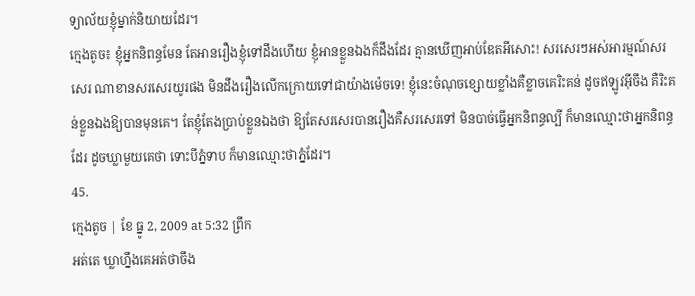ទ្យាល័យខ្ញុំម្នាក់និយាយដែរ។
ក្មេងតូច៖ ខ្ញុំអ្នកនិពន្ធមែន តែអានរឿងខ្ញុំទៅដឹងហើយ ខ្ញុំអានខ្លួនឯងក៏ដឹងដែរ គ្មានឃើញអាប់ឌែតអីសោះ! សរសេរៗអស់អារម្មណ៍សរសេរ ណាខានសរសេរយូរផង មិនដឹងរឿងលើកក្រោយទៅជាយ៉ាងម៉េចទេ! ខ្ញុំនេះចំណុចខ្សោយខ្លាំងគឺខ្លាចគេរិះគន់ ដូចឥឡូវអ៊ីចឹង គឺរិះគន់ខ្លួនឯងឱ្យបានមុនគេ។ តែខ្ញុំតែងប្រាប់ខ្លួនឯងថា ឱ្យតែសរសេរបានរឿងគឺសរសេរទៅ មិនបាច់ធ្វើអ្នកនិពន្ធល្បី ក៏មានឈ្មោះថាអ្នកនិពន្ធដែរ ដូចឃ្លាមួយគេថា ទោះបីភ្នំទាប ក៏មានឈ្មោះថាភ្នំដែរ។
45.
ក្មេងតូច | ខែ ធ្នូ 2, 2009 at 5:32 ព្រឹក
អត់តេ ឃ្លាហ្នឹងគេអត់ថាចឹង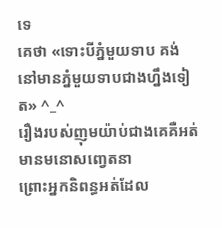ទេ
គេថា «ទោះបីភ្នំមួយទាប គង់នៅមានភ្នំមួយទាបជាងហ្នឹងទៀត» ^_^
រឿងរបស់ញុមយ៉ាប់ជាងគេគឺអត់មានមនោសញ្វេតនា
ព្រោះអ្នកនិពន្ធអត់ដែល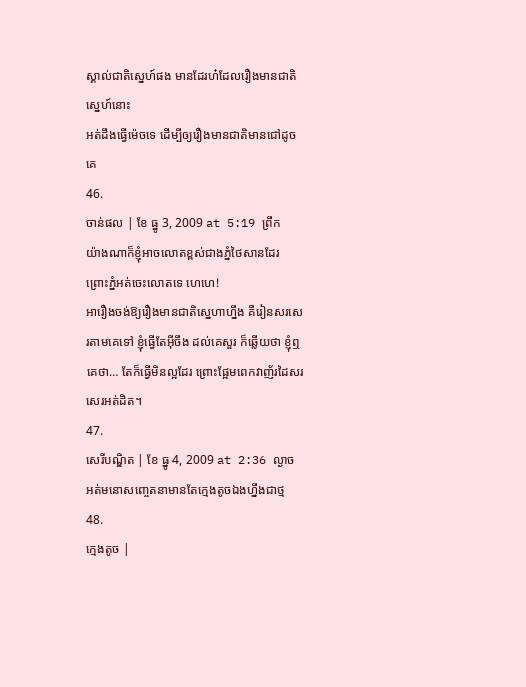ស្គាល់ជាតិស្នេហ៍ផង មានដែរហ៎ដែលរឿងមានជាតិស្នេហ៍នោះ
អត់ដឹងធ្វើម៉េចទេ ដើម្បីឲ្យរឿងមានជាតិមានជៅដូចគេ
46.
ចាន់ផល | ខែ ធ្នូ 3, 2009 at 5:19 ព្រឹក
យ៉ាងណាក៏ខ្ញុំអាចលោតខ្ពស់ជាងភ្នំថៃសានដែរ ព្រោះភ្នំអត់ចេះលោតទេ ហេហេ!
អារឿងចង់ឱ្យរឿងមានជាតិស្នេហាហ្នឹង គឺរៀនសរសេរតាមគេទៅ ខ្ញុំធ្វើតែអ៊ីចឹង ដល់គេសួរ ក៏ឆ្លើយថា ខ្ញុំឮគេថា… តែក៏ធ្វើមិនល្អដែរ ព្រោះផ្អែមពេកវាញ័រដៃសរសេរអត់ដិត។
47.
សេរីបណ្ឌិត | ខែ ធ្នូ 4, 2009 at 2:36 ល្ងាច
អត់មនោសញ្ចេតនាមានតែក្មេងតូចឯងហ្នឹងជាថ្ម
48.
ក្មេងតូច |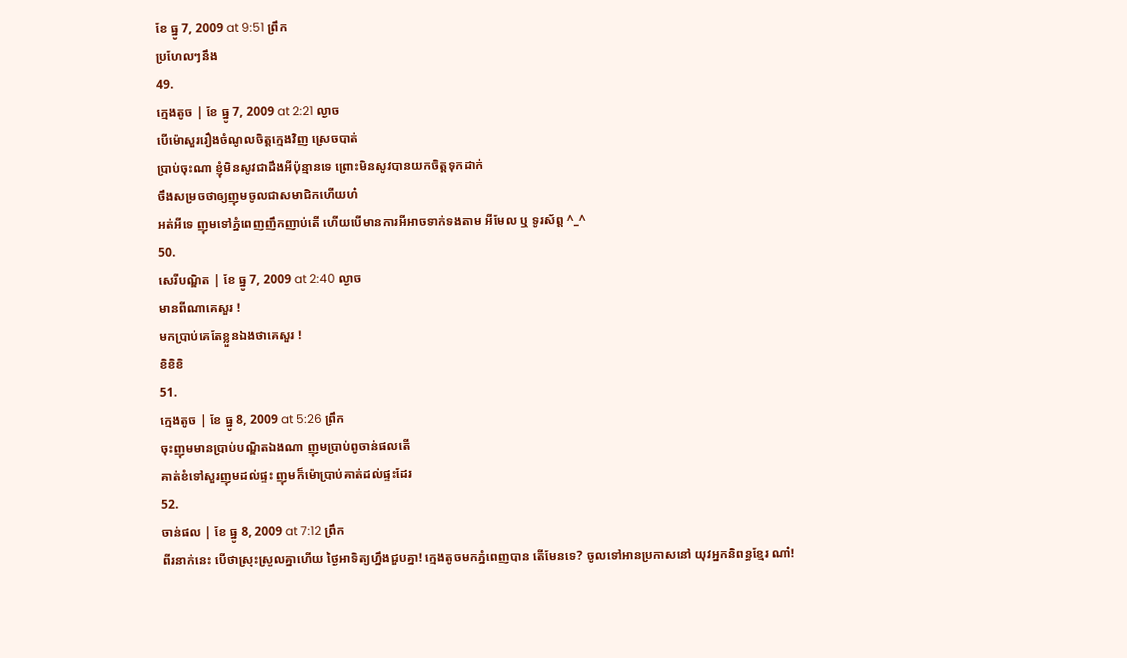ខែ ធ្នូ 7, 2009 at 9:51 ព្រឹក
ប្រហែលៗនឹង
49.
ក្មេងតូច | ខែ ធ្នូ 7, 2009 at 2:21 ល្ងាច
បើម៉ោសួររឿងចំណូលចិត្តក្មេងវិញ ស្រេចបាត់
ប្រាប់ចុះណា ខ្ញុំមិនសូវជាដឹងអីប៉ុន្មានទេ ព្រោះមិនសូវបានយកចិត្តទុកដាក់
ចឹងសម្រចថាឲ្យញុមចូលជាសមាជិកហើយហ៎
អត់អីទេ ញុមទៅភ្នំពេញញឹកញាប់តើ ហើយបើមានការអីអាចទាក់ទងតាម អីមែល ឬ ទូរស័ព្ត ^_^
50.
សេរីបណ្ឌិត | ខែ ធ្នូ 7, 2009 at 2:40 ល្ងាច
មានពីណាគេសួរ !
មកប្រាប់គេតែខ្លួនឯងថាគេសួរ !
ខិខិខិ
51.
ក្មេងតូច | ខែ ធ្នូ 8, 2009 at 5:26 ព្រឹក
ចុះញុមមានប្រាប់បណ្ឌិតឯងណា ញុមប្រាប់ពូចាន់ផលតើ
គាត់ខំទៅសួរញុមដល់ផ្ទះ ញុមក៏ម៉ោប្រាប់គាត់ដល់ផ្ទះដែរ
52.
ចាន់ផល | ខែ ធ្នូ 8, 2009 at 7:12 ព្រឹក
ពីរនាក់នេះ បើថាស្រុះស្រួលគ្នាហើយ ថ្ងៃអាទិត្យហ្នឹងជួបគ្នា! ក្មេងតូចមកភ្នំពេញបាន តើមែនទេ? ចូលទៅអានប្រកាសនៅ យុវអ្នកនិពន្ធខ្មែរ ណា៎!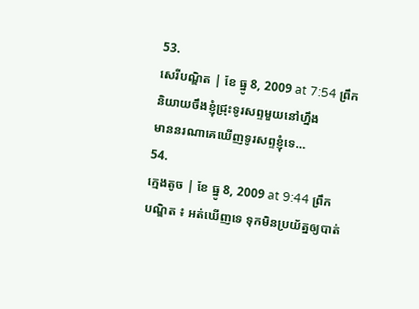53.
សេរីបណ្ឌិត | ខែ ធ្នូ 8, 2009 at 7:54 ព្រឹក
និយាយចឹងខ្ញុំជ្រុះទូរសព្ទមួយនៅហ្នឹង
មាននរណាគេឃើញទូរសព្ទខ្ញុំទេ…
54.
ក្មេងតូច | ខែ ធ្នូ 8, 2009 at 9:44 ព្រឹក
បណ្ឌិត ៖ អត់ឃើញទេ ទុកមិនប្រយ័ត្នឲ្យបាត់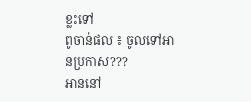ខ្លះទៅ
ពូចាន់ផល ៖ ចូលទៅអានប្រកាស???
អាននៅ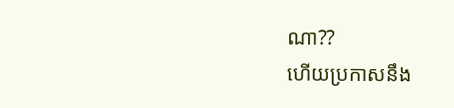ណា??
ហើយប្រកាសនឹង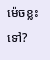ម៉េចខ្លះទៅ?